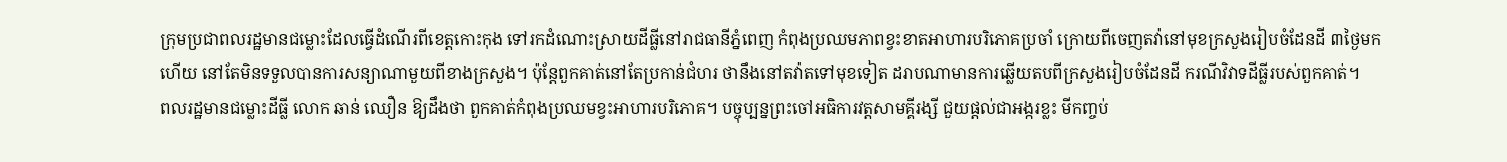ក្រុមប្រជាពលរដ្ឋមានជម្លោះដែលធ្វើដំណើរពីខេត្តកោះកុង ទៅរកដំណោះស្រាយដីធ្លីនៅរាជធានីភ្នំពេញ កំពុងប្រឈមភាពខ្វះខាតអាហារបរិភោគប្រចាំ ក្រោយពីចេញតវ៉ានៅមុខក្រសួងរៀបចំដែនដី ៣ថ្ងៃមកហើយ នៅតែមិនទទួលបានការសន្យាណាមួយពីខាងក្រសួង។ ប៉ុន្តែពួកគាត់នៅតែប្រកាន់ជំហរ ថានឹងនៅតវ៉ាតទៅមុខទៀត ដរាបណាមានការឆ្លើយតបពីក្រសួងរៀបចំដែនដី ករណីវិវាទដីធ្លីរបស់ពួកគាត់។
ពលរដ្ឋមានជម្លោះដីធ្លី លោក ឆាន់ ឈឿន ឱ្យដឹងថា ពួកគាត់កំពុងប្រឈមខ្វះអាហារបរិភោគ។ បច្ចុប្បន្នព្រះចៅអធិការវត្តសាមគ្គីរង្សី ជួយផ្ដល់ជាអង្ករខ្លះ មីកញ្ចប់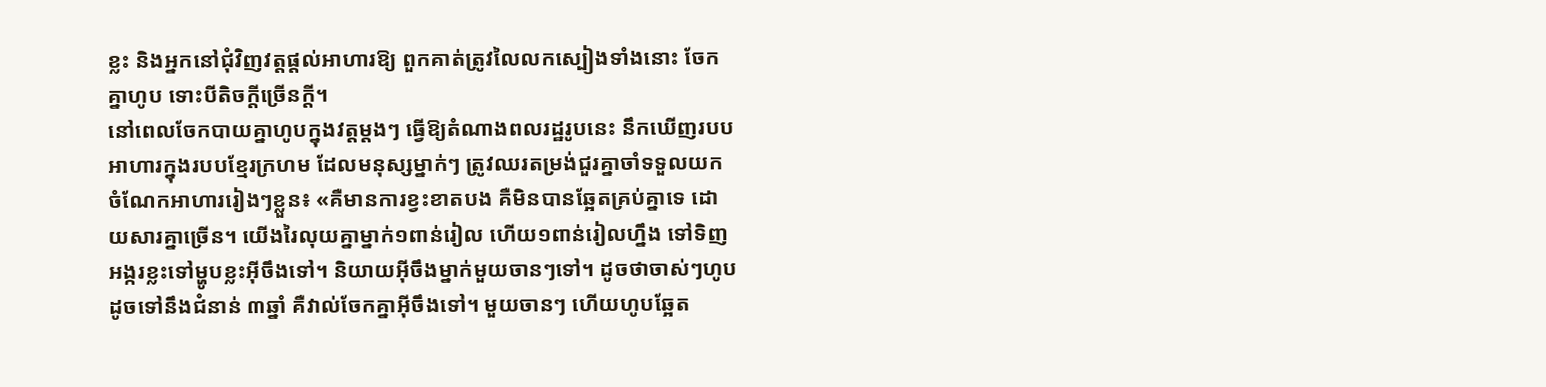ខ្លះ និងអ្នកនៅជុំវិញវត្តផ្ដល់អាហារឱ្យ ពួកគាត់ត្រូវលៃលកស្បៀងទាំងនោះ ចែកគ្នាហូប ទោះបីតិចក្ដីច្រើនក្ដី។
នៅពេលចែកបាយគ្នាហូបក្នុងវត្តម្ដងៗ ធ្វើឱ្យតំណាងពលរដ្ឋរូបនេះ នឹកឃើញរបបអាហារក្នុងរបបខ្មែរក្រហម ដែលមនុស្សម្នាក់ៗ ត្រូវឈរតម្រង់ជួរគ្នាចាំទទួលយកចំណែកអាហាររៀងៗខ្លួន៖ «គឺមានការខ្វះខាតបង គឺមិនបានឆ្អែតគ្រប់គ្នាទេ ដោយសារគ្នាច្រើន។ យើងរៃលុយគ្នាម្នាក់១ពាន់រៀល ហើយ១ពាន់រៀលហ្នឹង ទៅទិញអង្ករខ្លះទៅម្ហូបខ្លះអ៊ីចឹងទៅ។ និយាយអ៊ីចឹងម្នាក់មួយចានៗទៅ។ ដូចថាចាស់ៗហូបដូចទៅនឹងជំនាន់ ៣ឆ្នាំ គឺវាល់ចែកគ្នាអ៊ីចឹងទៅ។ មួយចានៗ ហើយហូបឆ្អែត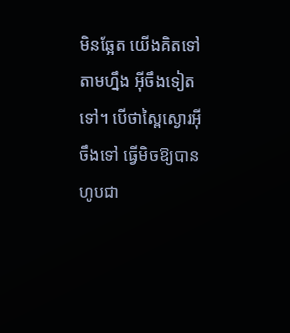មិនឆ្អែត យើងគិតទៅតាមហ្នឹង អ៊ីចឹងទៀតទៅ។ បើថាស្ពៃស្ងោរអ៊ីចឹងទៅ ធ្វើមិចឱ្យបានហូបជា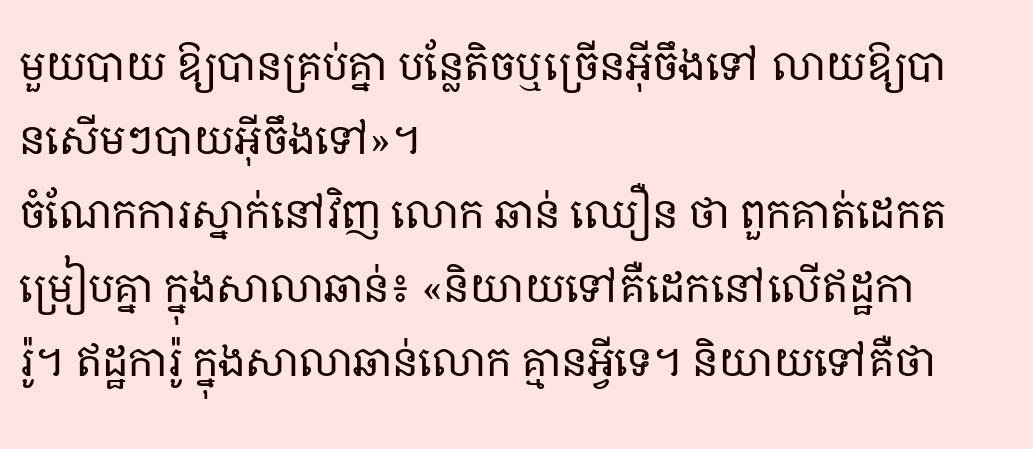មួយបាយ ឱ្យបានគ្រប់គ្នា បន្លែតិចឬច្រើនអ៊ីចឹងទៅ លាយឱ្យបានសើមៗបាយអ៊ីចឹងទៅ»។
ចំណែកការស្នាក់នៅវិញ លោក ឆាន់ ឈឿន ថា ពួកគាត់ដេកតម្រៀបគ្នា ក្នុងសាលាឆាន់៖ «និយាយទៅគឺដេកនៅលើឥដ្ឋការ៉ូ។ ឥដ្ឋការ៉ូ ក្នុងសាលាឆាន់លោក គ្មានអ្វីទេ។ និយាយទៅគឺថា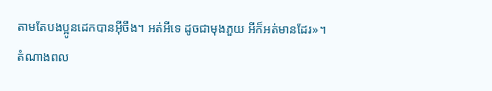តាមតែបងប្អូនដេកបានអ៊ីចឹង។ អត់អីទេ ដូចជាមុងភួយ អីក៏អត់មានដែរ»។
តំណាងពល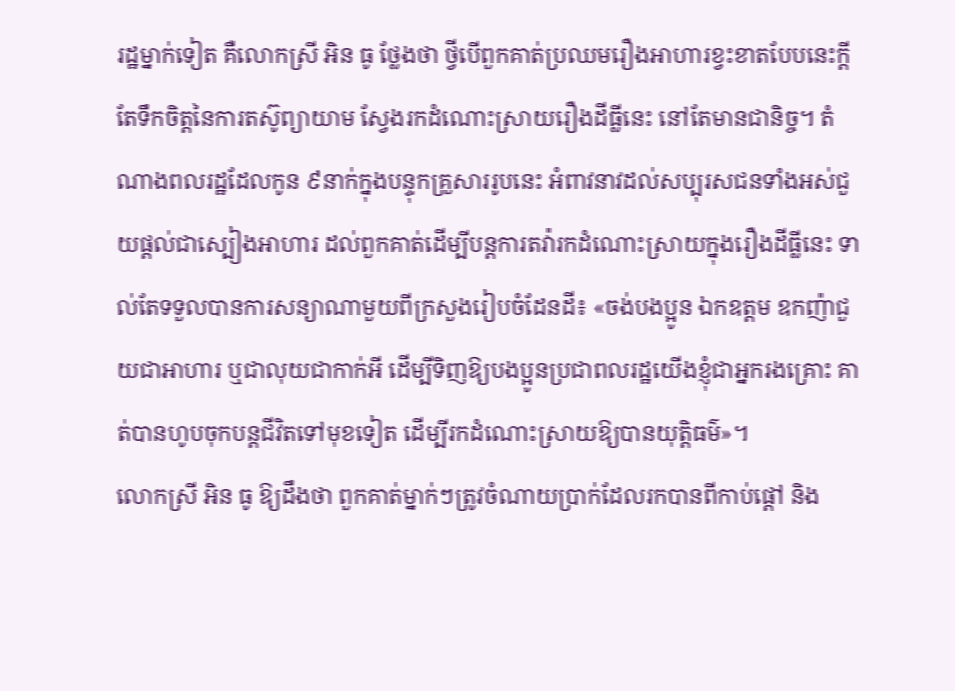រដ្ឋម្នាក់ទៀត គឺលោកស្រី អិន ធូ ថ្លែងថា ថ្វីបើពួកគាត់ប្រឈមរឿងអាហារខ្វះខាតបែបនេះក្ដី តែទឹកចិត្តនៃការតស៊ូព្យាយាម ស្វែងរកដំណោះស្រាយរឿងដីធ្លីនេះ នៅតែមានជានិច្ច។ តំណាងពលរដ្ឋដែលកូន ៩នាក់ក្នុងបន្ទុកគ្រួសាររូបនេះ អំពាវនាវដល់សប្បុរសជនទាំងអស់ជួយផ្ដល់ជាស្បៀងអាហារ ដល់ពួកគាត់ដើម្បីបន្តការតវ៉ារកដំណោះស្រាយក្នុងរឿងដីធ្លីនេះ ទាល់តែទទួលបានការសន្យាណាមួយពីក្រសួងរៀបចំដែនដី៖ «ចង់បងប្អូន ឯកឧត្ដម ឧកញ៉ាជួយជាអាហារ ឬជាលុយជាកាក់អី ដើម្បីទិញឱ្យបងប្អូនប្រជាពលរដ្ឋយើងខ្ញុំជាអ្នករងគ្រោះ គាត់បានហូបចុកបន្តជីវិតទៅមុខទៀត ដើម្បីរកដំណោះស្រាយឱ្យបានយុត្តិធម៌»។
លោកស្រី អិន ធូ ឱ្យដឹងថា ពួកគាត់ម្នាក់ៗត្រូវចំណាយប្រាក់ដែលរកបានពីកាប់ផ្ដៅ និង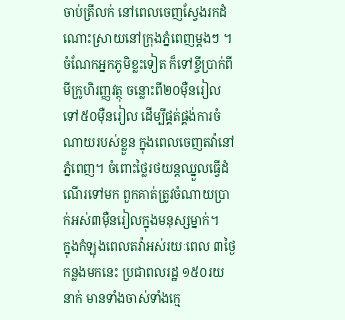ចាប់ត្រីលក់ នៅពេលចេញស្វែងរកដំណោះស្រាយនៅក្រុងភ្នំពេញម្ដងៗ ។ ចំណែកអ្នកភូមិខ្លះទៀត ក៏ទៅខ្ចីប្រាក់ពីមីក្រូហិរញ្ញវត្ថុ ចន្លោះពី២០ម៉ឺនរៀល ទៅ៥០ម៉ឺនរៀល ដើម្បីផ្គត់ផ្គង់ការចំណាយរបស់ខ្លួន ក្នុងពេលចេញតវ៉ានៅភ្នំពេញ។ ចំពោះថ្លៃរថយន្តឈ្នួលធ្វើដំណើរទៅមក ពួកគាត់ត្រូវចំណាយប្រាក់អស់៣ម៉ឺនរៀលក្នុងមនុស្សម្នាក់។
ក្នុងកំឡុងពេលតវ៉ាអស់រយៈពេល ៣ថ្ងៃកន្លងមកនេះ ប្រជាពលរដ្ឋ ១៥០រយនាក់ មានទាំងចាស់ទាំងក្មេ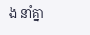ង នាំគ្នា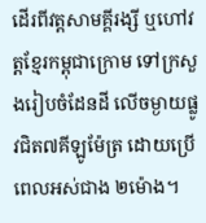ដើរពីវត្តសាមគ្គីរង្សី ឬហៅវត្តខ្មែរកម្ពុជាក្រោម ទៅក្រសួងរៀបចំដែនដី លើចម្ងាយផ្លូវជិត៧គីឡូម៉ែត្រ ដោយប្រើពេលអស់ជាង ២ម៉ោង។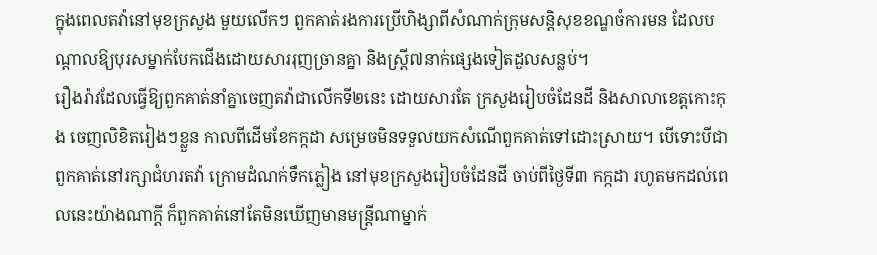ក្នុងពេលតវ៉ានៅមុខក្រសួង មួយលើកៗ ពួកគាត់រងការប្រើហិង្សាពីសំណាក់ក្រុមសន្តិសុខខណ្ឌចំការមន ដែលបណ្ដាលឱ្យបុរសម្នាក់បែកជើងដោយសាររុញច្រានគ្នា និងស្ត្រី៧នាក់ផ្សេងទៀតដួលសន្លប់។
រឿងរ៉ាវដែលធ្វើឱ្យពួកគាត់នាំគ្នាចេញតវ៉ាជាលើកទី២នេះ ដោយសារតែ ក្រសួងរៀបចំដែនដី និងសាលាខេត្តកោះកុង ចេញលិខិតរៀងៗខ្លួន កាលពីដើមខែកក្កដា សម្រេចមិនទទួលយកសំណើពួកគាត់ទៅដោះស្រាយ។ បើទោះបីជា ពួកគាត់នៅរក្សាជំហរតវ៉ា ក្រោមដំណក់ទឹកភ្លៀង នៅមុខក្រសួងរៀបចំដែនដី ចាប់ពីថ្ងៃទី៣ កក្កដា រហូតមកដល់ពេលនេះយ៉ាងណាក្ដី ក៏ពួកគាត់នៅតែមិនឃើញមានមន្ត្រីណាម្នាក់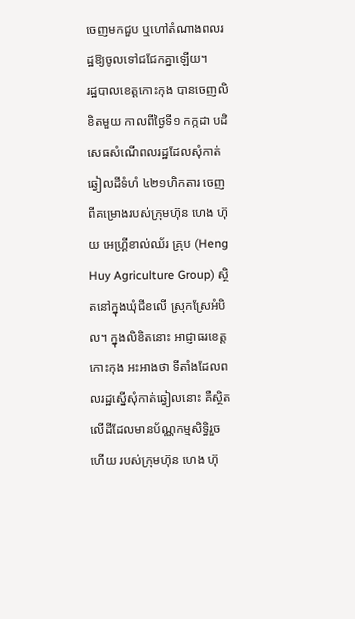ចេញមកជួប ឬហៅតំណាងពលរដ្ឋឱ្យចូលទៅជជែកគ្នាឡើយ។
រដ្ឋបាលខេត្តកោះកុង បានចេញលិខិតមួយ កាលពីថ្ងៃទី១ កក្កដា បដិសេធសំណើពលរដ្ឋដែលសុំកាត់ឆ្វៀលដីទំហំ ៤២១ហិកតារ ចេញពីគម្រោងរបស់ក្រុមហ៊ុន ហេង ហ៊ុយ អេហ្គ្រីខាល់ឈ័រ គ្រុប (Heng Huy Agriculture Group) ស្ថិតនៅក្នុងឃុំជីខលើ ស្រុកស្រែអំបិល។ ក្នុងលិខិតនោះ អាជ្ញាធរខេត្តកោះកុង អះអាងថា ទីតាំងដែលពលរដ្ឋស្នើសុំកាត់ឆ្វៀលនោះ គឺស្ថិតលើដីដែលមានប័ណ្ណកម្មសិទ្ធិរួចហើយ របស់ក្រុមហ៊ុន ហេង ហ៊ុ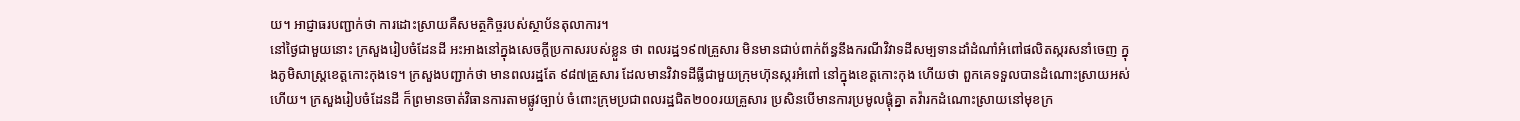យ។ អាជ្ញាធរបញ្ជាក់ថា ការដោះស្រាយគឺសមត្ថកិច្ចរបស់ស្ថាប័នតុលាការ។
នៅថ្ងៃជាមួយនោះ ក្រសួងរៀបចំដែនដី អះអាងនៅក្នុងសេចក្ដីប្រកាសរបស់ខ្លួន ថា ពលរដ្ឋ១៩៧គ្រួសារ មិនមានជាប់ពាក់ព័ន្ធនឹងករណីវិវាទដីសម្បទានដាំដំណាំអំពៅផលិតស្ករសនាំចេញ ក្នុងភូមិសាស្ត្រខេត្តកោះកុងទេ។ ក្រសួងបញ្ជាក់ថា មានពលរដ្ឋតែ ៩៨៧គ្រួសារ ដែលមានវិវាទដីធ្លីជាមួយក្រុមហ៊ុនស្ករអំពៅ នៅក្នុងខេត្តកោះកុង ហើយថា ពួកគេទទួលបានដំណោះស្រាយអស់ហើយ។ ក្រសួងរៀបចំដែនដី ក៏ព្រមានចាត់វិធានការតាមផ្លូវច្បាប់ ចំពោះក្រុមប្រជាពលរដ្ឋជិត២០០រយគ្រួសារ ប្រសិនបើមានការប្រមូលផ្ដុំគ្នា តវ៉ារកដំណោះស្រាយនៅមុខក្រ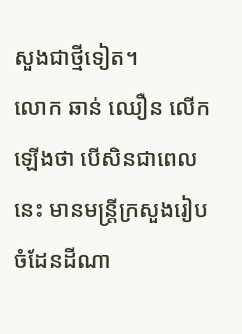សួងជាថ្មីទៀត។
លោក ឆាន់ ឈឿន លើកឡើងថា បើសិនជាពេលនេះ មានមន្ត្រីក្រសួងរៀបចំដែនដីណា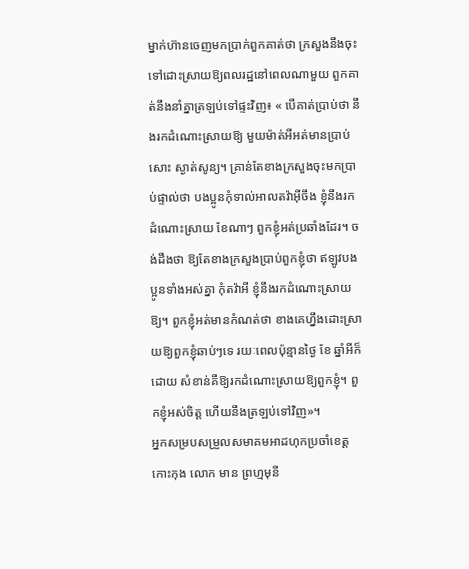ម្នាក់ហ៊ានចេញមកប្រាក់ពួកគាត់ថា ក្រសួងនឹងចុះទៅដោះស្រាយឱ្យពលរដ្ឋនៅពេលណាមួយ ពួកគាត់នឹងនាំគ្នាត្រឡប់ទៅផ្ទះវិញ៖ « បើគាត់ប្រាប់ថា នឹងរកដំណោះស្រាយឱ្យ មួយម៉ាត់អីអត់មានប្រាប់សោះ ស្ងាត់សូន្យ។ គ្រាន់តែខាងក្រសួងចុះមកប្រាប់ផ្ទាល់ថា បងប្អូនកុំទាល់អាលតវ៉ាអ៊ីចឹង ខ្ញុំនឹងរកដំណោះស្រាយ ខែណាៗ ពួកខ្ញុំអត់ប្រឆាំងដែរ។ ចង់ដឹងថា ឱ្យតែខាងក្រសួងប្រាប់ពួកខ្ញុំថា ឥឡូវបងប្អូនទាំងអស់គ្នា កុំតវ៉ាអី ខ្ញុំនឹងរកដំណោះស្រាយឱ្យ។ ពួកខ្ញុំអត់មានកំណត់ថា ខាងគេហ្នឹងដោះស្រាយឱ្យពួកខ្ញុំឆាប់ៗទេ រយៈពេលប៉ុន្មានថ្ងៃ ខែ ឆ្នាំអីក៏ដោយ សំខាន់គឺឱ្យរកដំណោះស្រាយឱ្យពួកខ្ញុំ។ ពួកខ្ញុំអស់ចិត្ត ហើយនឹងត្រឡប់ទៅវិញ»។
អ្នកសម្របសម្រួលសមាគមអាដហុកប្រចាំខេត្តកោះកុង លោក មាន ព្រហ្មមុនី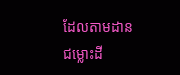ដែលតាមដានជម្លោះដី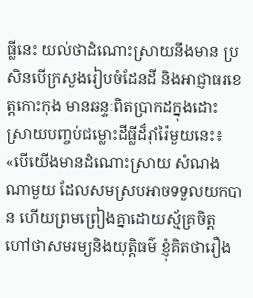ធ្លីនេះ យល់ថាដំណោះស្រាយនឹងមាន ប្រសិនបើក្រសួងរៀបចំដែនដី និងអាជ្ញាធរខេត្តកោះកុង មានឆន្ទៈពិតប្រាកដក្នុងដោះស្រាយបញ្ចប់ជម្លោះដីធ្លីដ៏រ៉ាំរ៉ៃមួយនេះ៖ «បើយើងមានដំណោះស្រាយ សំណងណាមួយ ដែលសមស្របអាចទទួលយកបាន ហើយព្រមព្រៀងគ្នាដោយស្ម័គ្រចិត្ត ហៅថាសមរម្យនិងយុត្តិធម៌ ខ្ញុំគិតថារឿង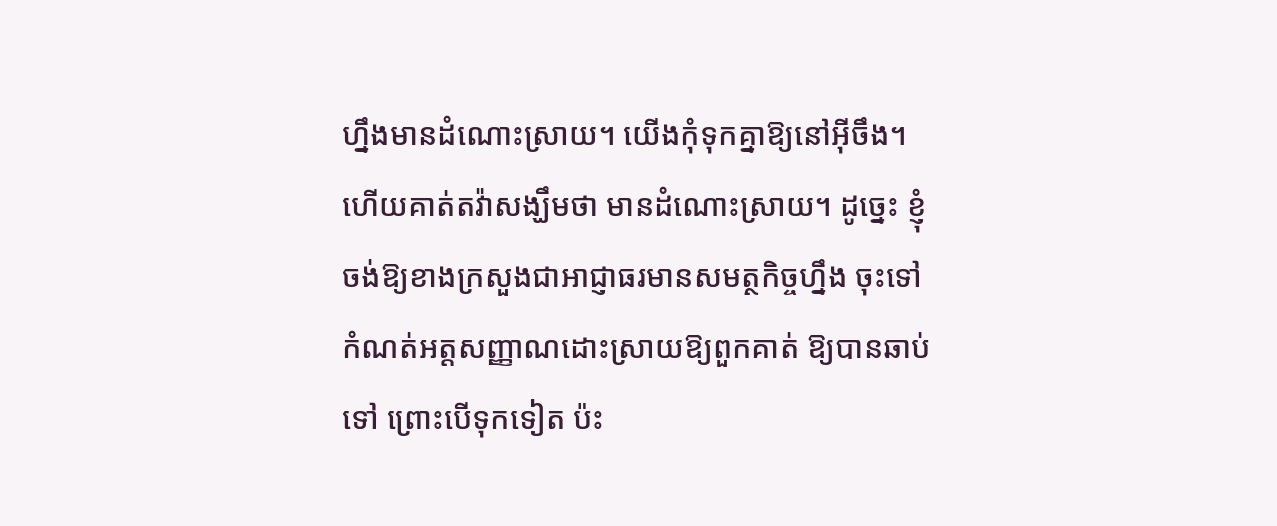ហ្នឹងមានដំណោះស្រាយ។ យើងកុំទុកគ្នាឱ្យនៅអ៊ីចឹង។ ហើយគាត់តវ៉ាសង្ឃឹមថា មានដំណោះស្រាយ។ ដូច្នេះ ខ្ញុំចង់ឱ្យខាងក្រសួងជាអាជ្ញាធរមានសមត្ថកិច្ចហ្នឹង ចុះទៅកំណត់អត្តសញ្ញាណដោះស្រាយឱ្យពួកគាត់ ឱ្យបានឆាប់ទៅ ព្រោះបើទុកទៀត ប៉ះ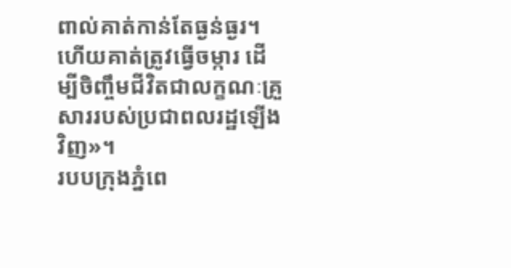ពាល់គាត់កាន់តែធ្ងន់ធ្ងរ។ ហើយគាត់ត្រូវធ្វើចម្ការ ដើម្បីចិញ្ចឹមជីវិតជាលក្ខណៈគ្រួសាររបស់ប្រជាពលរដ្ឋឡើងវិញ»។
របបក្រុងភ្នំពេ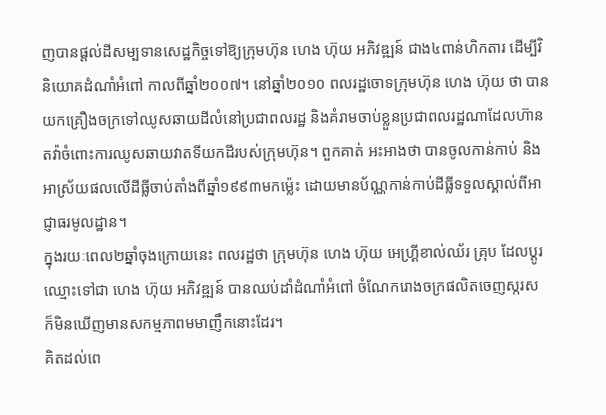ញបានផ្ដល់ដីសម្បទានសេដ្ឋកិច្ចទៅឱ្យក្រុមហ៊ុន ហេង ហ៊ុយ អភិវឌ្ឍន៍ ជាង៤ពាន់ហិកតារ ដើម្បីវិនិយោគដំណាំអំពៅ កាលពីឆ្នាំ២០០៧។ នៅឆ្នាំ២០១០ ពលរដ្ឋចោទក្រុមហ៊ុន ហេង ហ៊ុយ ថា បានយកគ្រឿងចក្រទៅឈូសឆាយដីលំនៅប្រជាពលរដ្ឋ និងគំរាមចាប់ខ្លួនប្រជាពលរដ្ឋណាដែលហ៊ានតវ៉ាចំពោះការឈូសឆាយវាតទីយកដីរបស់ក្រុមហ៊ុន។ ពួកគាត់ អះអាងថា បានចូលកាន់កាប់ និងអាស្រ័យផលលើដីធ្លីចាប់តាំងពីឆ្នាំ១៩៩៣មកម្ល៉េះ ដោយមានប័ណ្ណកាន់កាប់ដីធ្លីទទួលស្គាល់ពីអាជ្ញាធរមូលដ្ឋាន។
ក្នុងរយៈពេល២ឆ្នាំចុងក្រោយនេះ ពលរដ្ឋថា ក្រុមហ៊ុន ហេង ហ៊ុយ អេហ្គ្រីខាល់ឈ័រ គ្រុប ដែលប្ដូរឈ្មោះទៅជា ហេង ហ៊ុយ អភិវឌ្ឍន៍ បានឈប់ដាំដំណាំអំពៅ ចំណែករោងចក្រផលិតចេញស្ករស ក៏មិនឃើញមានសកម្មភាពមមាញឹកនោះដែរ។
គិតដល់ពេ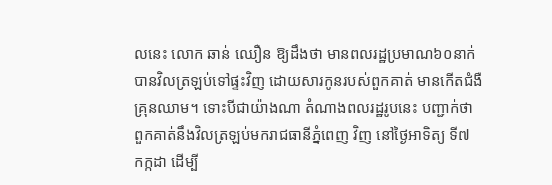លនេះ លោក ឆាន់ ឈឿន ឱ្យដឹងថា មានពលរដ្ឋប្រមាណ៦០នាក់ បានវិលត្រឡប់ទៅផ្ទះវិញ ដោយសារកូនរបស់ពួកគាត់ មានកើតជំងឺគ្រុនឈាម។ ទោះបីជាយ៉ាងណា តំណាងពលរដ្ឋរូបនេះ បញ្ជាក់ថា ពួកគាត់នឹងវិលត្រឡប់មករាជធានីភ្នំពេញ វិញ នៅថ្ងៃអាទិត្យ ទី៧ កក្កដា ដើម្បី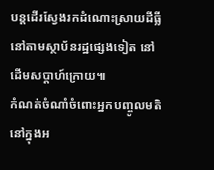បន្តដើរស្វែងរកដំណោះស្រាយដីធ្លី នៅតាមស្ថាប័នរដ្ឋផ្សេងទៀត នៅដើមសប្ដាហ៍ក្រោយ៕
កំណត់ចំណាំចំពោះអ្នកបញ្ចូលមតិនៅក្នុងអ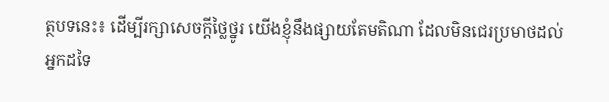ត្ថបទនេះ៖ ដើម្បីរក្សាសេចក្ដីថ្លៃថ្នូរ យើងខ្ញុំនឹងផ្សាយតែមតិណា ដែលមិនជេរប្រមាថដល់អ្នកដទៃ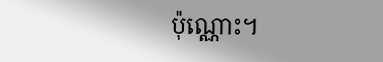ប៉ុណ្ណោះ។